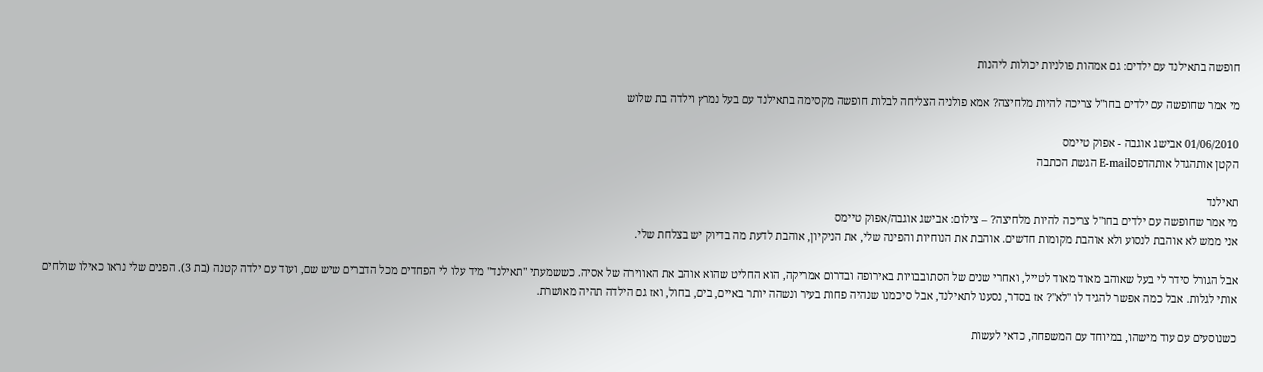חופשה בתאילנד עם ילדים: גם אמהות פולניות יכולות ליהנות

מי אמר שחופשה עם ילדים בחו"ל צריכה להיות מלחיצה? אמא פולניה הצליחה לבלות חופשה מקסימה בתאילנד עם בעל נמרץ וילדה בת שלוש

01/06/2010 אבישג אוגבה - אפוק טיימס
הקטן אותהגדל אותהדפסE-mail הגשת הכתבה

תאילנד
מי אמר שחופשה עם ילדים בחו"ל צריכה להיות מלחיצה? – צילום: אבישג אוגבה/אפוק טיימס
אני ממש לא אוהבת לנסוע ולא אוהבת מקומות חדשים. אוהבת את הנוחיות והפינה שלי, את הניקיון, אוהבת לדעת מה בדיוק יש בצלחת שלי.

אבל הגורל סידר לי בעל שאוהב מאוד מאוד לטייל, ואחרי שנים של הסתובבויות באירופה ובדרום אמריקה, הוא החליט שהוא אוהב את האווירה של אסיה. כששמעתי "תאילנד" מיד עלו לי הפחדים מכל הדברים שיש שם, ועוד עם ילדה קטנה (בת 3). הפנים שלי נראו כאילו שולחים אותי לגלות. אבל כמה אפשר להגיד לו "לא"? אז בסדר, נסענו לתאילנד, אבל סיכמנו שנהיה פחות בעיר ונשהה יותר באיים, בים, בחול, ואז גם הילדה תהיה מאושרת.

כשנוסעים עם עוד מישהו, במיוחד עם המשפחה, כדאי לעשות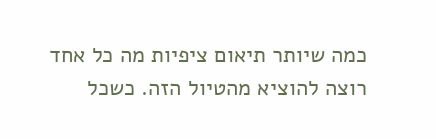כמה שיותר תיאום ציפיות מה כל אחד רוצה להוציא מהטיול הזה. כשכל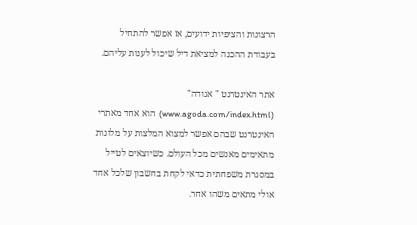הרצונות והציפיות ידועים, אז אפשר להתחיל בעבודת ההכנה למציאת דיל שיכול לענות עליהם.

אתר האינטרנט " אגודה" (www.agoda.com/index.html)  הוא אחד מאתרי האינטרנט שבהם אפשר למצוא המלצות על מלונות מתאימים מאנשים מכל העולם. כשיוצאים לטייל במסגרת משפחתית כדאי לקחת בחשבון שלכל אחד אולי מתאים משהו אחר.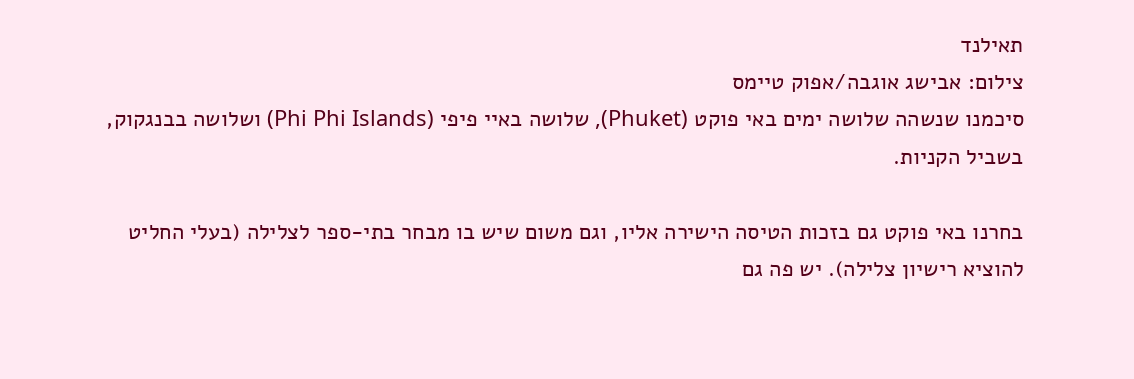תאילנד
צילום: אבישג אוגבה/אפוק טיימס
סיכמנו שנשהה שלושה ימים באי פוקט (Phuket), שלושה באיי פיפי (Phi Phi Islands) ושלושה בבנגקוק, בשביל הקניות.

בחרנו באי פוקט גם בזכות הטיסה הישירה אליו, וגם משום שיש בו מבחר בתי-ספר לצלילה (בעלי החליט להוציא רישיון צלילה). יש פה גם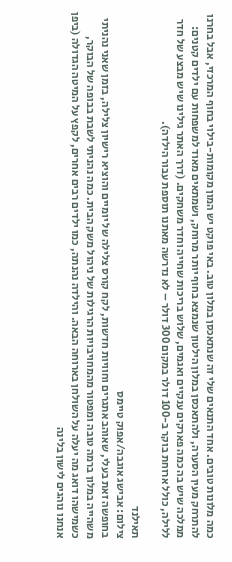כמה מלונות טובים. אחד התנאים שלי זה שנתאכסן במלון טוב. באי פוקט יש המון מקומות-בילוי בחוף המרכזי, אבל בחרנו להתרחק מעין הסערה, ולהתאכסן במלון הילטון שנמצא בחוף יותר מרוחק, ושמתאים מאוד למשפחות עם ילדים קטנים: ממלכה שיש בה כמה פארקים ענקיים ואגמים, שלוש בריכות שחייה וחדר משחקים. (דרך האתר גילינו שיש מבצע של חדר ללילה, כולל ארוחת בוקר ב-100 דולר במקום 300 דולר – לא נדרשה מאתנו תוספת עבור הילדה).

תאילנד
צילום: אבישג אוגבה/אפוק טיימס
בחופשה זאת בעלי, שאוהב אתגרים וחוויות חדשות, לקח קורס צלילה של יומיים והוציא רישיון צלילה, בזמן שאני נהניתי משהייה במלון ברמה טובה ומפטור מהמחויבויות הרגילות של ניהול משק הבית. כמה נהניתי לשבת בבופה של הבוקר, כשמישהו דואג מה יעלה על השולחן בארוחה הבאה. והילדה נהנתה, כמו ילדים רבים אחרים, לקפץ על המיטה הגדולה (ביפן אנחנו נוהגים לישון בלינה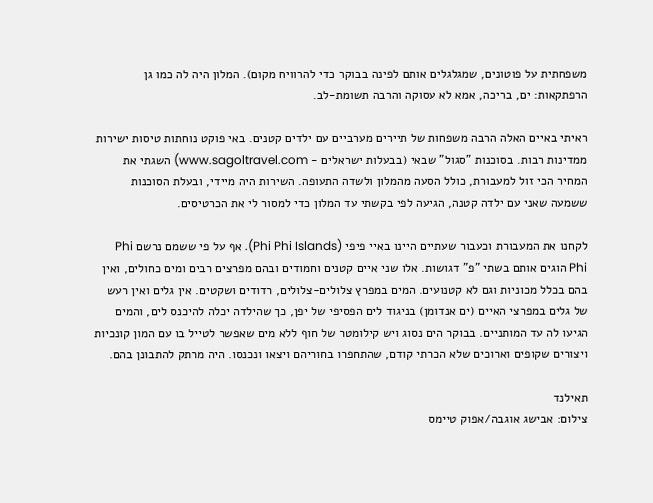משפחתית על פוטונים, שמגלגלים אותם לפינה בבוקר כדי להרוויח מקום). המלון היה לה כמו גן הרפתקאות: ים, בריכה, אמא לא עסוקה והרבה תשומת-לב.

ראיתי באיים האלה הרבה משפחות של תיירים מערביים עם ילדים קטנים. באי פוקט נוחתות טיסות ישירות ממדינות רבות. בסוכנות "סגול" שבאי (בבעלות ישראלים - www.sagoltravel.com) השגתי את המחיר הכי זול למעבורת, כולל הסעה מהמלון ולשדה התעופה. השירות היה מיידי, ובעלת הסוכנות ששמעה שאני עם ילדה קטנה, הגיעה לפי בקשתי עד המלון כדי למסור לי את הכרטיסים.

לקחנו את המעבורת וכעבור שעתיים היינו באיי פיפי (Phi Phi Islands). אף על פי ששמם נרשם Phi Phi הוגים אותם בשתי "פ" דגושות. אלו שני איים קטנים וחמודים ובהם מפרצים רבים ומים כחולים, ואין בהם בכלל מכוניות וגם לא קטנועים. המים במפרץ צלולים-צלולים, רדודים ושקטים. אין גלים ואין רעש של גלים במפרצי האיים (ים אנדומן) בניגוד לים הפסיפי של יפן, כך שהילדה יכלה להיכנס לים, והמים הגיעו לה עד המותניים. בבוקר הים נסוג ויש קילומטר של חוף ללא מים שאפשר לטייל בו עם המון קונכיות ויצורים שקופים וארוכים שלא הכרתי קודם, שהתחפרו בחוריהם ויצאו ונכנסו. היה מרתק להתבונן בהם.

תאילנד
צילום: אבישג אוגבה/אפוק טיימס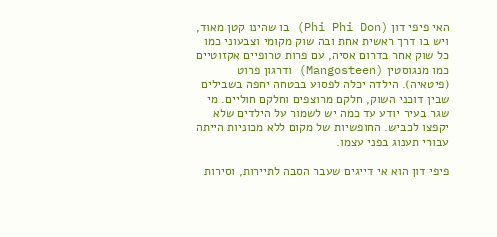האי פיפי דון (Phi Phi Don) בו שהינו קטן מאוד, ויש בו דרך ראשית אחת ובה שוק מקומי וצבעוני כמו כל שוק אחר בדרום אסיה, עם פרות טרופיים אקזוטיים כמו מנגוסטין (Mangosteen) ודרגון פרוט (פיטאיה). הילדה יכלה לפסוע בבטחה יחפה בשבילים שבין דוכני השוק, חלקם מרוצפים וחלקם חוליים. מי שגר בעיר יודע עד כמה יש לשמור על הילדים שלא יקפצו לכביש. החופשיות של מקום ללא מכוניות הייתה עבורי תענוג בפני עצמו.

פיפי דון הוא אי דייגים שעבר הסבה לתיירות, וסירות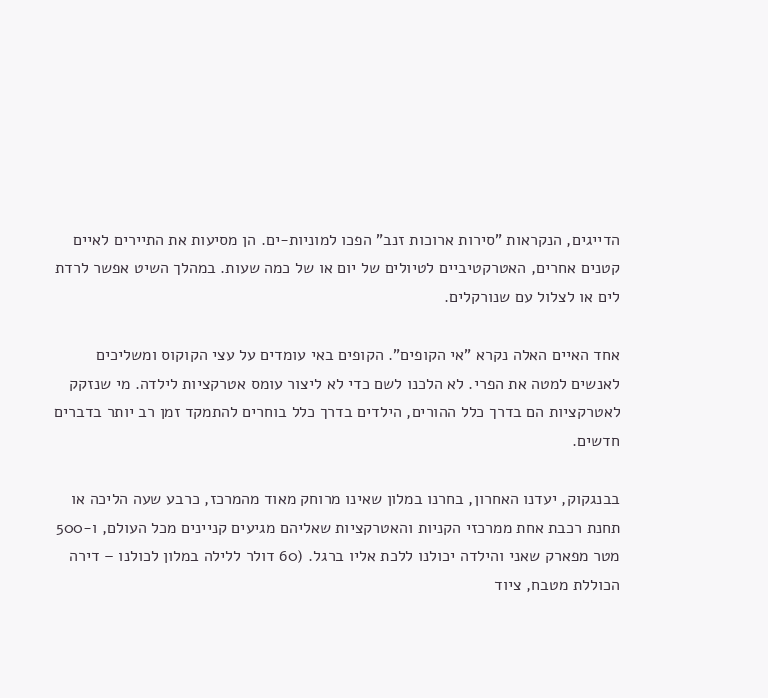הדייגים, הנקראות "סירות ארוכות זנב" הפכו למוניות-ים. הן מסיעות את התיירים לאיים קטנים אחרים, האטרקטיביים לטיולים של יום או של כמה שעות. במהלך השיט אפשר לרדת לים או לצלול עם שנורקלים.

אחד האיים האלה נקרא "אי הקופים". הקופים באי עומדים על עצי הקוקוס ומשליכים לאנשים למטה את הפרי. לא הלכנו לשם כדי לא ליצור עומס אטרקציות לילדה. מי שנזקק לאטרקציות הם בדרך כלל ההורים, הילדים בדרך כלל בוחרים להתמקד זמן רב יותר בדברים חדשים.

בבנגקוק, יעדנו האחרון, בחרנו במלון שאינו מרוחק מאוד מהמרכז, כרבע שעה הליכה או תחנת רכבת אחת ממרכזי הקניות והאטרקציות שאליהם מגיעים קניינים מכל העולם, ו-500 מטר מפארק שאני והילדה יכולנו ללכת אליו ברגל. (60 דולר ללילה במלון לכולנו – דירה הכוללת מטבח, ציוד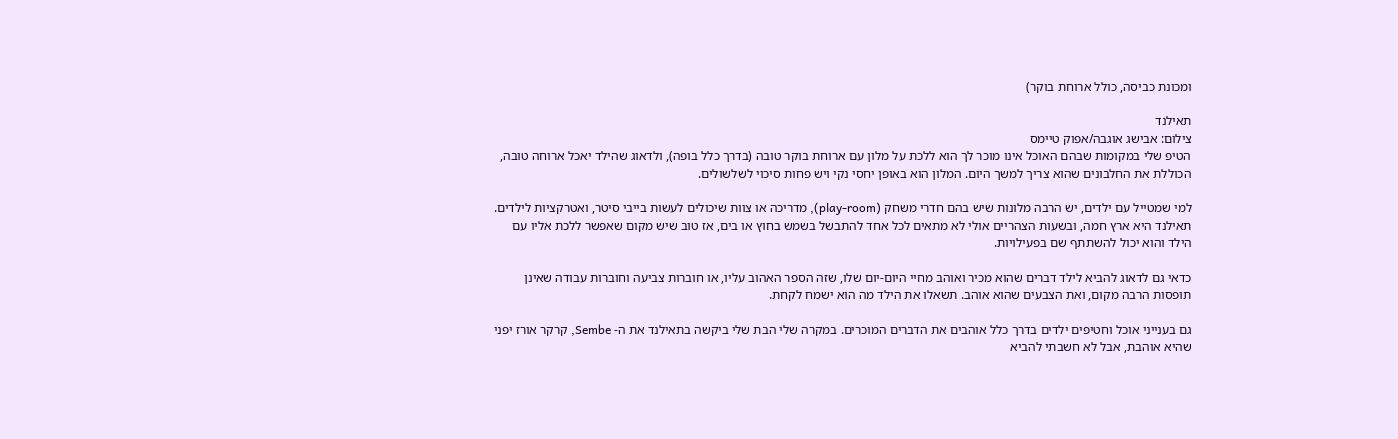ומכונת כביסה, כולל ארוחת בוקר)

תאילנד
צילום: אבישג אוגבה/אפוק טיימס
הטיפ שלי במקומות שבהם האוכל אינו מוכר לך הוא ללכת על מלון עם ארוחת בוקר טובה (בדרך כלל בופה), ולדאוג שהילד יאכל ארוחה טובה, הכוללת את החלבונים שהוא צריך למשך היום. המלון הוא באופן יחסי נקי ויש פחות סיכוי לשלשולים.

למי שמטייל עם ילדים, יש הרבה מלונות שיש בהם חדרי משחק (play-room), מדריכה או צוות שיכולים לעשות בייבי סיטר, ואטרקציות לילדים. תאילנד היא ארץ חמה, ובשעות הצהריים אולי לא מתאים לכל אחד להתבשל בשמש בחוץ או בים, אז טוב שיש מקום שאפשר ללכת אליו עם הילד והוא יכול להשתתף שם בפעילויות.

כדאי גם לדאוג להביא לילד דברים שהוא מכיר ואוהב מחיי היום-יום שלו, שזה הספר האהוב עליו, או חוברות צביעה וחוברות עבודה שאינן תופסות הרבה מקום, ואת הצבעים שהוא אוהב. תשאלו את הילד מה הוא ישמח לקחת.

גם בענייני אוכל וחטיפים ילדים בדרך כלל אוהבים את הדברים המוכרים. במקרה שלי הבת שלי ביקשה בתאילנד את ה- Sembe, קרקר אורז יפני שהיא אוהבת, אבל לא חשבתי להביא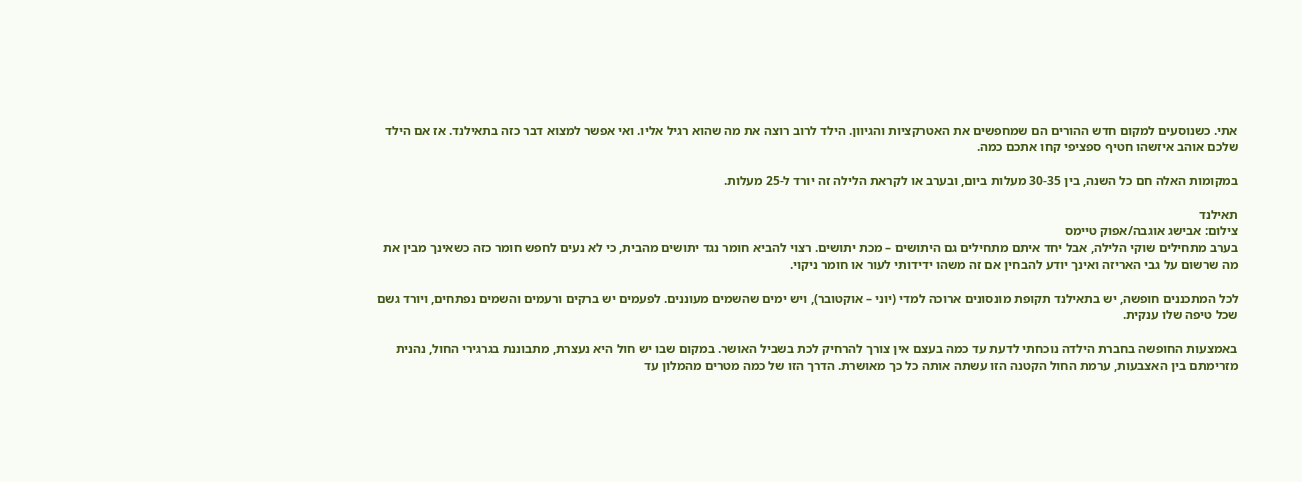אתי. כשנוסעים למקום חדש ההורים הם שמחפשים את האטרקציות והגיוון. הילד לרוב רוצה את מה שהוא רגיל אליו. ואי אפשר למצוא דבר כזה בתאילנד. אז אם הילד שלכם אוהב איזשהו חטיף ספציפי קחו אתכם כמה.

במקומות האלה חם כל השנה, בין 30-35 מעלות ביום, ובערב או לקראת הלילה זה יורד ל-25 מעלות.

תאילנד
צילום: אבישג אוגבה/אפוק טיימס
בערב מתחילים שוקי הלילה, אבל יחד איתם מתחילים גם היתושים – מכת יתושים. רצוי להביא חומר נגד יתושים מהבית, כי לא נעים לחפש חומר כזה כשאינך מבין את מה שרשום על גבי האריזה ואינך יודע להבחין אם זה משהו ידידותי לעור או חומר ניקוי.

לכל המתכננים חופשה, יש בתאילנד תקופת מונסונים ארוכה למדי (יוני – אוקטובר), ויש ימים שהשמים מעוננים. לפעמים יש ברקים ורעמים והשמים נפתחים, ויורד גשם שכל טיפה שלו ענקית.

באמצעות החופשה בחברת הילדה נוכחתי לדעת עד כמה בעצם אין צורך להרחיק לכת בשביל האושר. במקום שבו יש חול היא נעצרת, מתבוננת בגרגירי החול, נהנית מזרימתם בין האצבעות, ערמת החול הקטנה הזו עשתה אותה כל כך מאושרת. הדרך הזו של כמה מטרים מהמלון עד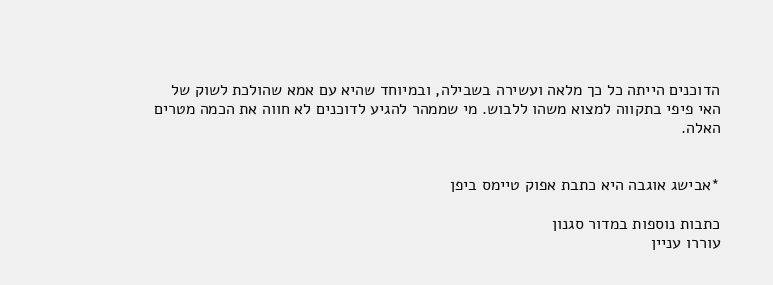הדוכנים הייתה כל כך מלאה ועשירה בשבילה, ובמיוחד שהיא עם אמא שהולכת לשוק של האי פיפי בתקווה למצוא משהו ללבוש. מי שממהר להגיע לדוכנים לא חווה את הכמה מטרים האלה.


*אבישג אוגבה היא כתבת אפוק טיימס ביפן

כתבות נוספות במדור סגנון
עוררו עניין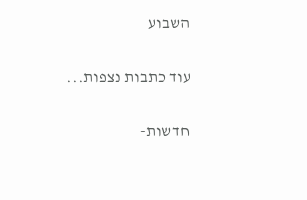השבוע

עוד כתבות נצפות...

חדשות-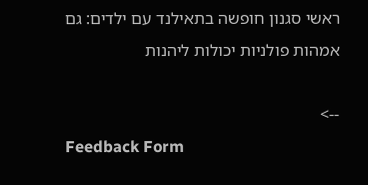ראשי סגנון חופשה בתאילנד עם ילדים: גם אמהות פולניות יכולות ליהנות

-->
Feedback Form